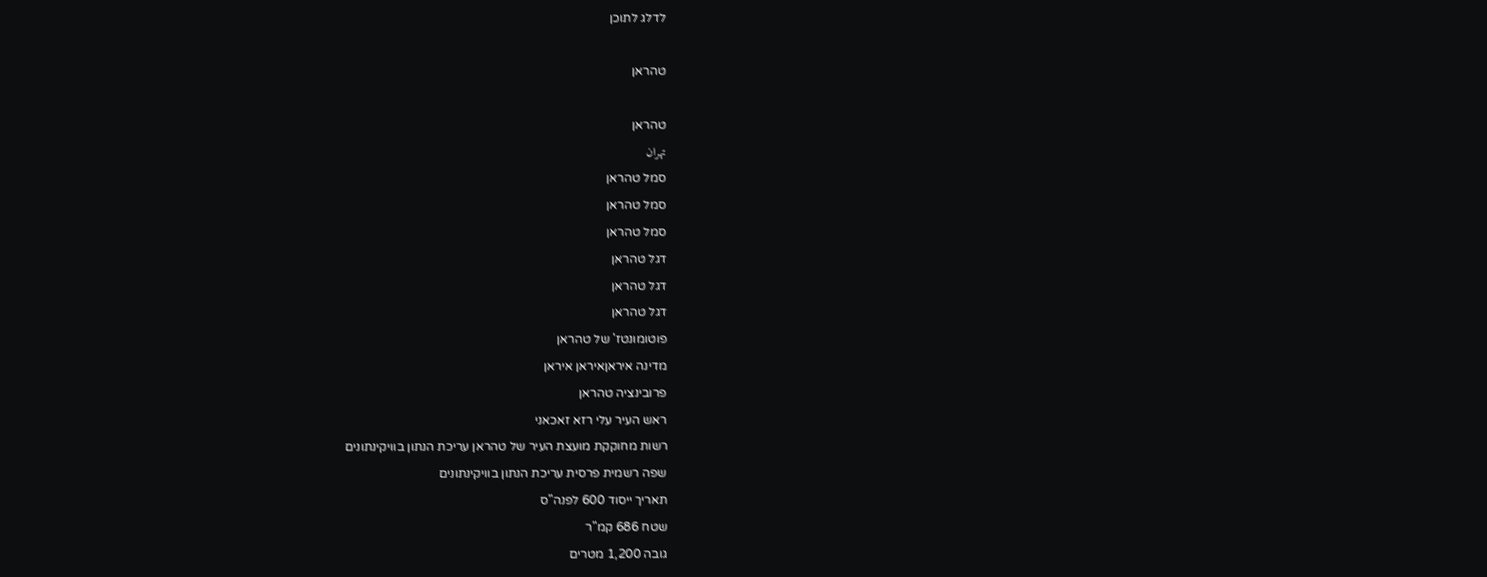לדלג לתוכן

טהראן

טהראן
تهران
סמל טהראן
סמל טהראן
סמל טהראן
דגל טהראן
דגל טהראן
דגל טהראן
פוטומונטז' של טהראן
מדינה איראןאיראן איראן
פרובינציה טהראן
ראש העיר עלי רזא זאכאני
רשות מחוקקת מועצת העיר של טהראן עריכת הנתון בוויקינתונים
שפה רשמית פרסית עריכת הנתון בוויקינתונים
תאריך ייסוד 600 לפנה"ס
שטח 686 קמ"ר
גובה 1,200 מטרים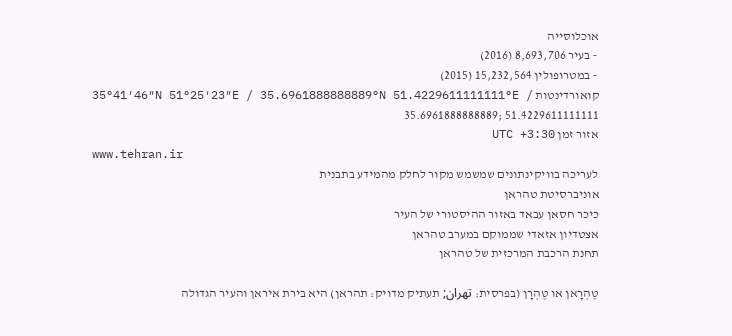אוכלוסייה
 ‑ בעיר 8,693,706 (2016)
 ‑ במטרופולין 15,232,564 (2015)
קואורדינטות 35°41′46″N 51°25′23″E / 35.6961888888889°N 51.4229611111111°E / 35.6961888888889; 51.4229611111111
אזור זמן UTC +3:30
www.tehran.ir
לעריכה בוויקינתונים שמשמש מקור לחלק מהמידע בתבנית
אוניברסיטת טהראן
כיכר חסאן עבאד באזור ההיסטורי של העיר
אצטדיון אזאדי שממוקם במערב טהראן
תחנת הרכבת המרכזית של טהראן

טֶהְרָאן או טֶהְרָן (בפרסית: تهران; תעתיק מדויק: תהראן) היא בירת איראן והעיר הגדולה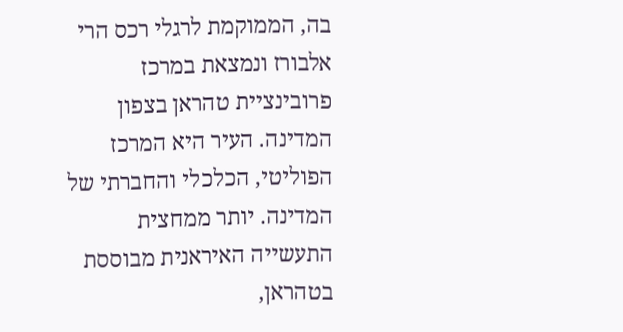בה, הממוקמת לרגלי רכס הרי אלבורז ונמצאת במרכז פרובינציית טהראן בצפון המדינה. העיר היא המרכז הפוליטי, הכלכלי והחברתי של המדינה. יותר ממחצית התעשייה האיראנית מבוססת בטהראן,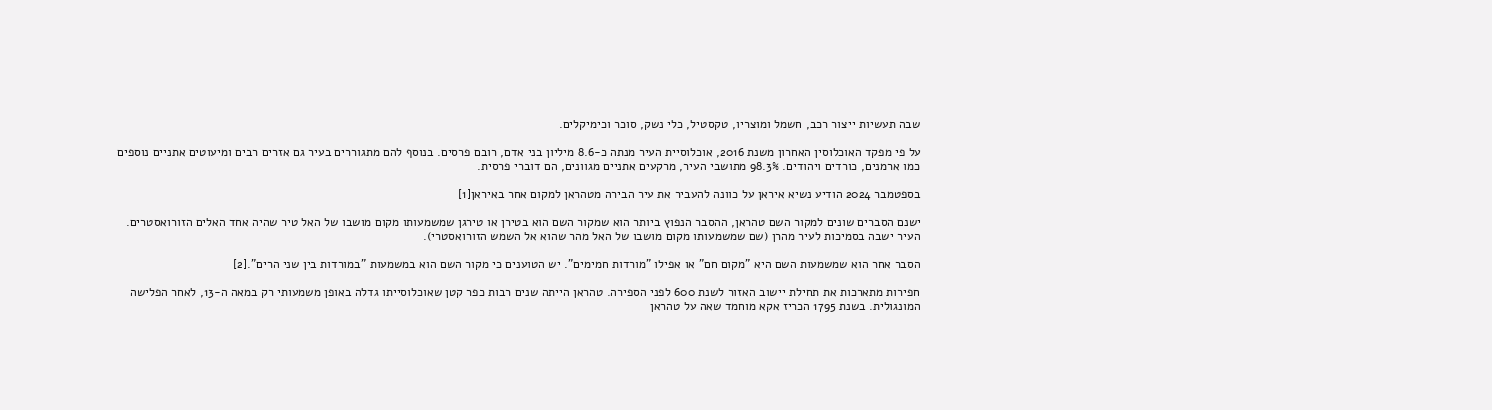שבה תעשיות ייצור רכב, חשמל ומוצריו, טקסטיל, כלי נשק, סוכר וכימיקלים.

על פי מפקד האוכלוסין האחרון משנת 2016, אוכלוסיית העיר מנתה כ-8.6 מיליון בני אדם, רובם פרסים. בנוסף להם מתגוררים בעיר גם אזרים רבים ומיעוטים אתניים נוספים כמו ארמנים, כורדים ויהודים. 98.3% מתושבי העיר, מרקעים אתניים מגוונים, הם דוברי פרסית.

בספטמבר 2024 הודיע נשיא איראן על כוונה להעביר את עיר הבירה מטהראן למקום אחר באיראן[1]

ישנם הסברים שונים למקור השם טהראן, ההסבר הנפוץ ביותר הוא שמקור השם הוא בטירן או טירגן שמשמעותו מקום מושבו של האל טיר שהיה אחד האלים הזורואסטרים. העיר ישבה בסמיכות לעיר מהרן (שם שמשמעותו מקום מושבו של האל מהר שהוא אל השמש הזורואסטרי).

הסבר אחר הוא שמשמעות השם היא "מקום חם" או אפילו "מורדות חמימים". יש הטוענים כי מקור השם הוא במשמעות "במורדות בין שני הרים".[2]

חפירות מתארכות את תחילת יישוב האזור לשנת 600 לפני הספירה. טהראן הייתה שנים רבות כפר קטן שאוכלוסייתו גדלה באופן משמעותי רק במאה ה-13, לאחר הפלישה המונגולית. בשנת 1795 הכריז אקא מוחמד שאה על טהראן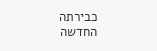כבירתה החדשה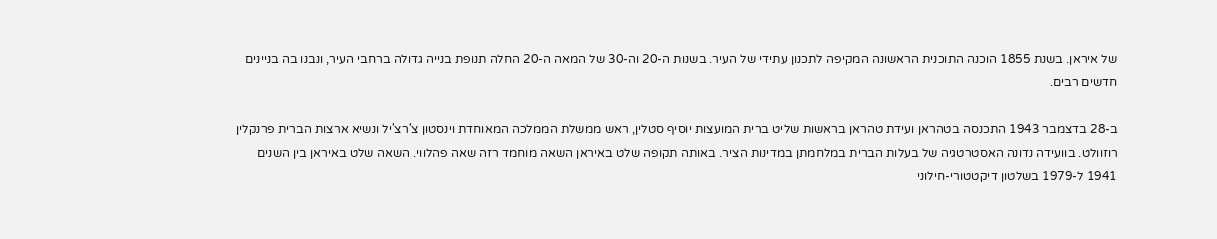של איראן. בשנת 1855 הוכנה התוכנית הראשונה המקיפה לתכנון עתידי של העיר. בשנות ה-20 וה-30 של המאה ה-20 החלה תנופת בנייה גדולה ברחבי העיר, ונבנו בה בניינים חדשים רבים.

ב-28 בדצמבר 1943 התכנסה בטהראן ועידת טהראן בראשות שליט ברית המועצות יוסיף סטלין, ראש ממשלת הממלכה המאוחדת וינסטון צ'רצ'יל ונשיא ארצות הברית פרנקלין רוזוולט. בוועידה נדונה האסטרטגיה של בעלות הברית במלחמתן במדינות הציר. באותה תקופה שלט באיראן השאה מוחמד רזה שאה פהלווי. השאה שלט באיראן בין השנים 1941 ל-1979 בשלטון דיקטטורי-חילוני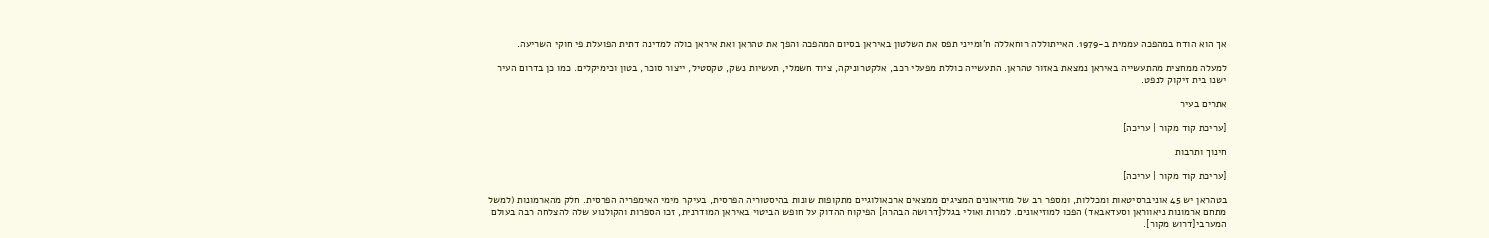אך הוא הודח במהפכה עממית ב-1979. האייתוללה רוחאללה ח'ומייני תפס את השלטון באיראן בסיום המהפכה והפך את טהראן ואת איראן כולה למדינה דתית הפועלת פי חוקי השריעה.

למעלה ממחצית מהתעשייה באיראן נמצאת באזור טהראן. התעשייה כוללת מפעלי רכב, אלקטרוניקה, ציוד חשמלי, תעשיות נשק, טקסטיל, ייצור סוכר, בטון וכימיקלים. כמו כן בדרום העיר ישנו בית זיקוק לנפט.

אתרים בעיר

[עריכת קוד מקור | עריכה]

חינוך ותרבות

[עריכת קוד מקור | עריכה]

בטהראן יש 45 אוניברסיטאות ומכללות, ומספר רב של מוזיאונים המציגים ממצאים ארכאולוגיים מתקופות שונות בהיסטוריה הפרסית, בעיקר מימי האימפריה הפרסית. חלק מהארמונות (למשל מתחם ארמונות ניאווראן וסעדאבאד) הפכו למוזיאונים. למרות ואולי בגלל[דרושה הבהרה] הפיקוח ההדוק על חופש הביטוי באיראן המודרנית, זכו הספרות והקולנוע שלה להצלחה רבה בעולם המערבי[דרוש מקור].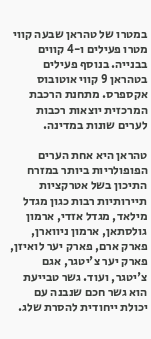במטרו של טהראן שבעה קווי מטרו פעילים ו-4 קווים בבנייה. בנוסף פעילים בטהראן 9 קווי אוטובוס אקספרס. מתחנת הרכבת המרכזית יוצאות רכבות לערים שונות במדינה.

טהראן היא אחת הערים הפופולריות ביותר במזרח התיכון בשל אטרקציות תיירותיות רבות כגון מגדל מילאד, מגדל אזדי, ארמון גולסתאן, ארמון ניווארן, פארק ארם, פארק יער לואיזן, פארק יער צ'יטגר, אגם צ'יטגר, ועוד. גשר טבייעת הוא גשר חכם שנבנה עם יכולת ייחודית להסרת שלג.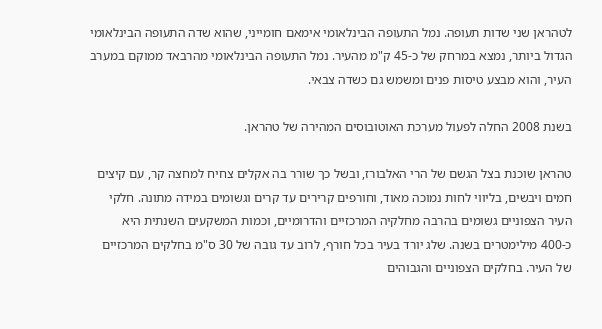לטהראן שני שדות תעופה. נמל התעופה הבינלאומי אימאם חומייני, שהוא שדה התעופה הבינלאומי הגדול ביותר, נמצא במרחק של כ-45 ק"מ מהעיר. נמל התעופה הבינלאומי מהרבאד ממוקם במערב העיר, והוא מבצע טיסות פנים ומשמש גם כשדה צבאי.

בשנת 2008 החלה לפעול מערכת האוטובוסים המהירה של טהראן.

טהראן שוכנת בצל הגשם של הרי האלבורז, ובשל כך שורר בה אקלים צחיח למחצה קר, עם קיצים חמים ויבשים, בליווי לחות נמוכה מאוד, וחורפים קרירים עד קרים וגשומים במידה מתונה. חלקי העיר הצפוניים גשומים בהרבה מחלקיה המרכזיים והדרומיים, וכמות המשקעים השנתית היא כ-400 מילימטרים בשנה. שלג יורד בעיר בכל חורף, לרוב עד גובה של 30 ס"מ בחלקים המרכזיים של העיר. בחלקים הצפוניים והגבוהים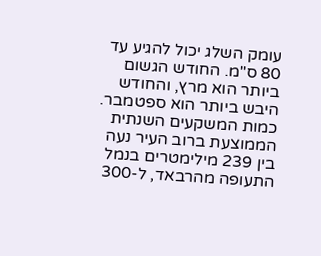עומק השלג יכול להגיע עד 80 ס"מ. החודש הגשום ביותר הוא מרץ, והחודש היבש ביותר הוא ספטמבר. כמות המשקעים השנתית הממוצעת ברוב העיר נעה בין 239 מילימטרים בנמל התעופה מהרבאד, ל-300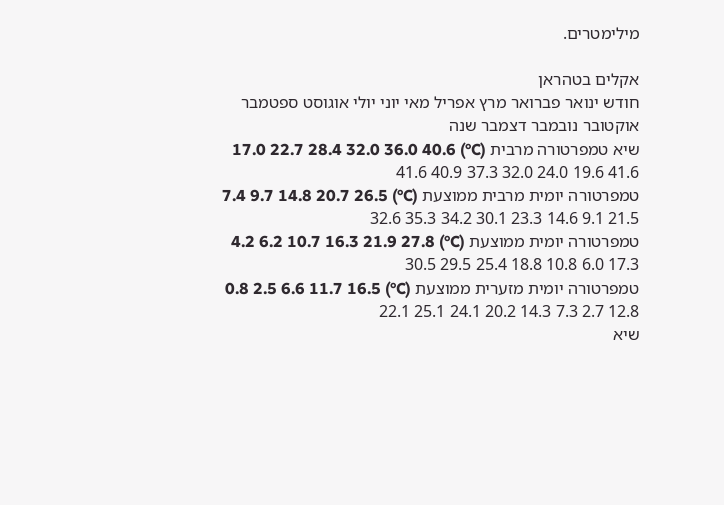מילימטרים.

אקלים בטהראן
חודש ינואר פברואר מרץ אפריל מאי יוני יולי אוגוסט ספטמבר אוקטובר נובמבר דצמבר שנה
שיא טמפרטורה מרבית (C°) 17.0 22.7 28.4 32.0 36.0 40.6 41.6 40.9 37.3 32.0 24.0 19.6 41.6
טמפרטורה יומית מרבית ממוצעת (C°) 7.4 9.7 14.8 20.7 26.5 32.6 35.3 34.2 30.1 23.3 14.6 9.1 21.5
טמפרטורה יומית ממוצעת (C°) 4.2 6.2 10.7 16.3 21.9 27.8 30.5 29.5 25.4 18.8 10.8 6.0 17.3
טמפרטורה יומית מזערית ממוצעת (C°) 0.8 2.5 6.6 11.7 16.5 22.1 25.1 24.1 20.2 14.3 7.3 2.7 12.8
שיא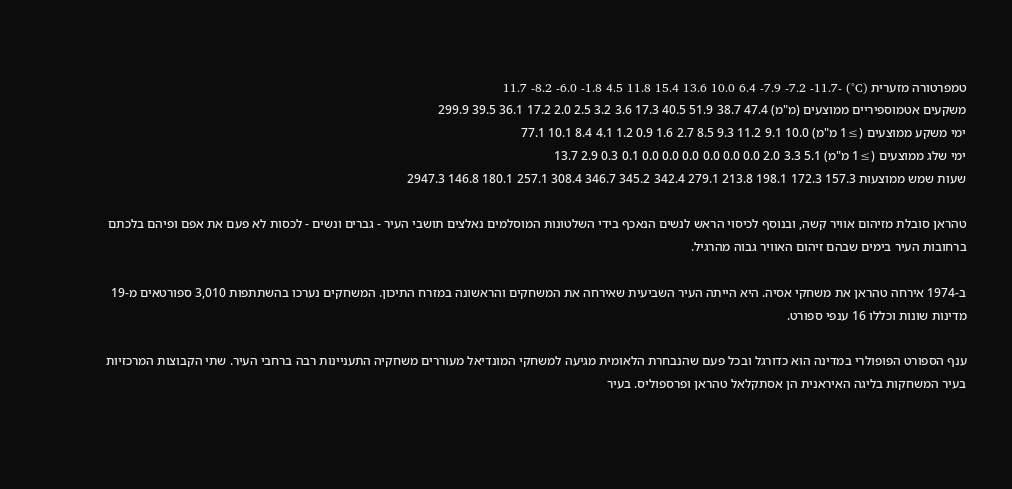טמפרטורה מזערית (C°) -11.7 -8.2 -6.0 -1.8 4.5 11.8 15.4 13.6 10.0 6.4 -7.9 -7.2 -11.7
משקעים אטמוספיריים ממוצעים (מ"מ) 47.4 38.7 51.9 40.5 17.3 3.6 3.2 2.5 2.0 17.2 36.1 39.5 299.9
ימי משקע ממוצעים (≥1 מ"מ) 10.0 9.1 11.2 9.3 8.5 2.7 1.6 0.9 1.2 4.1 8.4 10.1 77.1
ימי שלג ממוצעים (≥1 מ"מ) 5.1 3.3 2.0 0.0 0.0 0.0 0.0 0.0 0.0 0.1 0.3 2.9 13.7
שעות שמש ממוצעות 157.3 172.3 198.1 213.8 279.1 342.4 345.2 346.7 308.4 257.1 180.1 146.8 2947.3

טהראן סובלת מזיהום אוויר קשה, ובנוסף לכיסוי הראש לנשים הנאכף בידי השלטונות המוסלמים נאלצים תושבי העיר - גברים ונשים - לכסות לא פעם את אפם ופיהם בלכתם ברחובות העיר בימים שבהם זיהום האוויר גבוה מהרגיל.

ב-1974 אירחה טהראן את משחקי אסיה. היא הייתה העיר השביעית שאירחה את המשחקים והראשונה במזרח התיכון. המשחקים נערכו בהשתתפות 3,010 ספורטאים מ-19 מדינות שונות וכללו 16 ענפי ספורט.

ענף הספורט הפופולרי במדינה הוא כדורגל ובכל פעם שהנבחרת הלאומית מגיעה למשחקי המונדיאל מעוררים משחקיה התעניינות רבה ברחבי העיר. שתי הקבוצות המרכזיות בעיר המשחקות בליגה האיראנית הן אסתקלאל טהראן ופרספוליס. בעיר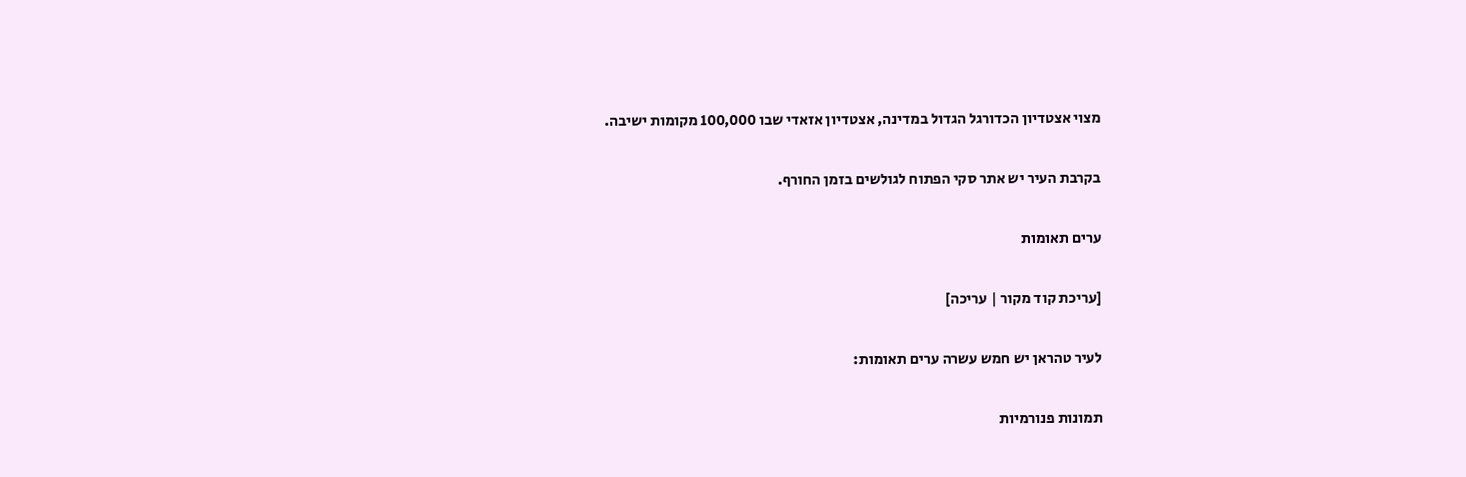מצוי אצטדיון הכדורגל הגדול במדינה, אצטדיון אזאדי שבו 100,000 מקומות ישיבה.

בקרבת העיר יש אתר סקי הפתוח לגולשים בזמן החורף.

ערים תאומות

[עריכת קוד מקור | עריכה]

לעיר טהראן יש חמש עשרה ערים תאומות:

תמונות פנורמיות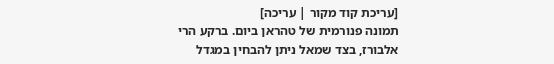[עריכת קוד מקור | עריכה]
תמונה פנורמית של טהראן ביום. ברקע הרי אלבורז, בצד שמאל ניתן להבחין במגדל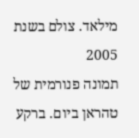מילאד. צולם בשנת 2005
תמונה פנורמית של טהראן ביום. ברקע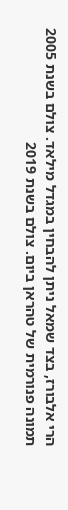הרי אלבורז, בצד שמאל ניתן להבחין במגדל מילאד. צולם בשנת 2005
תמונה פנורמית של טהראן ביום. צולם בשנת 2019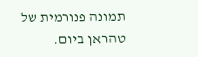תמונה פנורמית של טהראן ביום.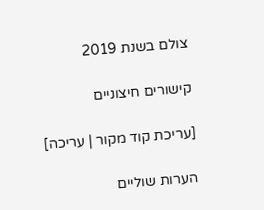צולם בשנת 2019

קישורים חיצוניים

[עריכת קוד מקור | עריכה]

הערות שוליים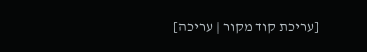[עריכת קוד מקור | עריכה]